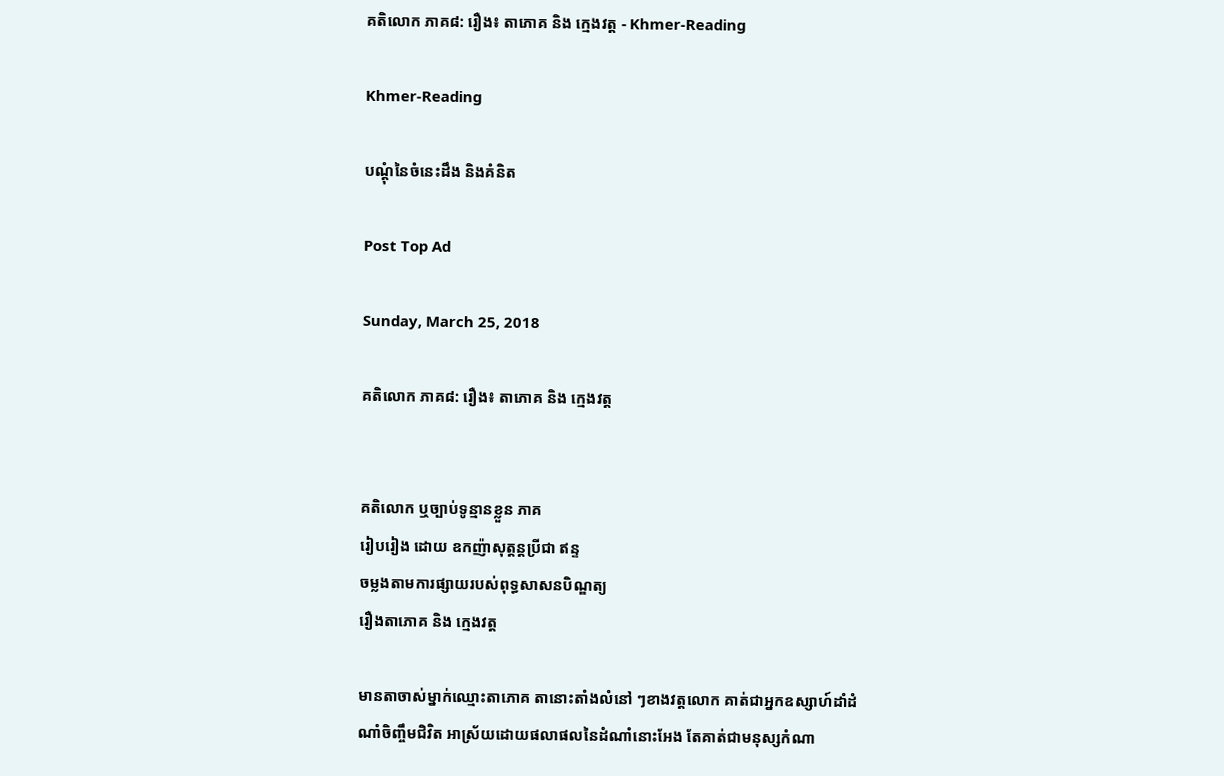គតិលោក ភាគ៨: រឿង៖ តាភោគ និង ក្មេងវត្ដ - Khmer-Reading

Khmer-Reading

បណ្ដុំនៃចំនេះដឹង និងគំនិត

Post Top Ad

Sunday, March 25, 2018

គតិលោក ភាគ៨: រឿង៖ តាភោគ និង ក្មេងវត្ដ


គតិលោក ឬច្បាប់ទូន្មានខ្លួន ភាគ
រៀបរៀង ដោយ ឧកញ៉ាសុត្ដន្ដប្រីជា ឥន្ទ
ចម្លងតាមការផ្សាយរបស់ពុទ្ធសាសនបិណ្ឌត្យ
រឿងតាភោគ និង ក្មេងវត្ដ

មានតាចាស់ម្នាក់ឈ្មោះតាភោគ តានោះតាំងលំនៅ ៗខាងវត្ដលោក គាត់ជាអ្នកឧស្សាហ៍ដាំដំណាំចិញ្ចឹមជិវិត អាស្រ័យដោយផលាផលនៃដំណាំនោះអែង តែគាត់ជាមនុស្សកំណា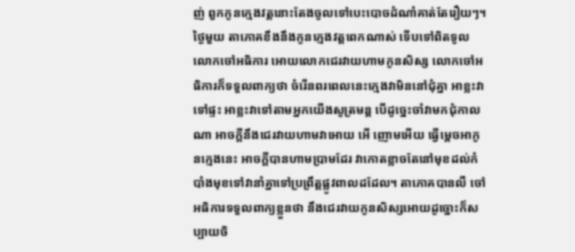ញ់ ពួកកូនក្មេងវត្ដនោះតែងចូលទៅបេះបោចដំណាំគាត់តែរឿយៗ។ ថ្ងៃមួយ តាភោគខឹងនឹងកូនក្មេងវត្ដពេកណាស់ ទើបទៅពិតទូលលោកចៅអធិការ អោយលោកជេរវាយហាមកូនសិស្ស លោកចៅអធិការក៏ទទួលពាក្យថា ចំរើនពរពេលនេះក្មេងវាមិននៅជុំគ្នា អាខ្លះវាទៅផ្ទះ អាខ្លះវាទៅតាមអ្នកយើងសូត្រមន្ដ បើដូច្នេះចាំវាមកជុំកាលណា អាចក្ដីនឹងជេរវាយហាមវាអោយ អើ ញោមអើយ ធ្វើម្ដេចអាកូនក្មេងនេះ អាចក្ដីបានហាមប្រាមដែរ វាកោតខ្លាចតែនៅមុខដល់កំបាំងមុខទៅវានាំគ្នាទៅប្រព្រឹត្ដផ្លូវពាលដដែល។ តាភោគបានលឺ ចៅអធិការទទួលពាក្យខ្លួនថា នឹងជេរវាយកូនសិស្សអោយដូច្នោះក៏សប្បាយចិ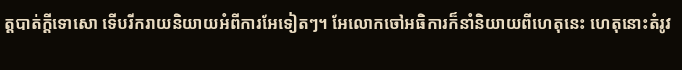ត្ដបាត់ក្ដីទោសោ ទើបរីករាយនិយាយអំពីការអែទៀតៗ។ អែលោកចៅអធិការក៏នាំនិយាយពីហេតុនេះ ហេតុនោះតំរូវ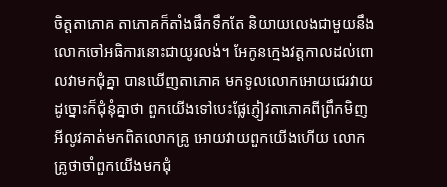ចិត្ដតាភោគ តាភោគក៏តាំងផឹកទឹកតែ និយាយលេងជាមួយនឹងលោកចៅអធិការនោះជាយូរលង់។ អែកូនក្មេងវត្ដកាលដល់ពោលវាមកជុំគ្នា បានឃើញតាភោគ មកទូលលោកអោយជេរវាយដូច្នោះក៏ជុំនុំគ្នាថា ពួកយើងទៅបេះផ្លែភ្ញៀវតាភោគពីព្រឹកមិញ អីលូវគាត់មកពិតលោកគ្រូ អោយវាយពួកយើងហើយ លោកគ្រូថាចាំពួកយើងមកជុំ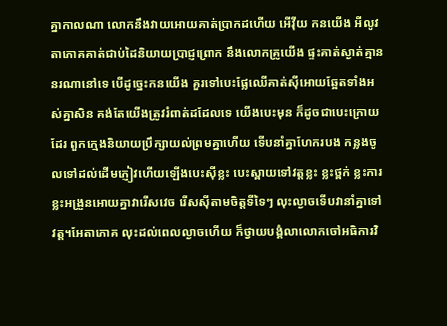គ្នាកាលណា លោកនឹងវាយអោយគាត់ប្រាកដហើយ អើវ៉ីយ កនយើង អីលូវតាភោគគាត់ជាប់ដៃនិយាយប្រាជ្ញព្រោក នឹងលោកគ្រូយើង ផ្ទះគាត់ស្ងាត់គ្មាននរណានៅទេ បើដូច្នេះកនយើង គួរទៅបេះផ្លែឈើគាត់ស៊ីអោយឆ្អែតទាំងអស់គ្នាសិន គង់តែយើងត្រូវរំពាត់ដដែលទេ យើងបេះមុន ក៏ដូចជាបេះក្រោយដែរ ពួកក្មេងនិយាយប្រឹក្សាយល់ព្រមគ្នាហើយ ទើបនាំគ្នាហែករបង កន្លងចូលទៅដល់ដើមភ្ញៀវហើយឡើងបេះស៊ីខ្លះ បេះស្ពាយទៅវត្ដខ្លះ ខ្លះថ្ពក់ ខ្លះការ ខ្លះអង្រួនអោយគ្នាវារើសវេច រើសស៊ីតាមចិត្ដទីទៃៗ លុះល្ងាចទើបវានាំគ្នាទៅ វត្ដ។អែតាភោគ លុះដល់ពេលល្ងាចហើយ ក៏ថ្វាយបង្គំលាលោកចៅអធិការវិ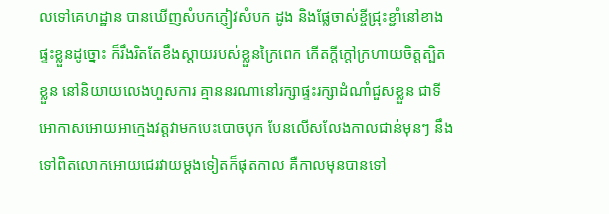លទៅគេហដ្ឋាន បានឃើញសំបកភ្ញៀវសំបក ដូង និងផ្លែចាស់ខ្ចីជ្រុះខ្ជាំនៅខាងផ្ទះខ្លួនដូច្នោះ ក៏រឹងរិតតែខឹងស្ដាយរបស់ខ្លួនក្រៃពេក កើតក្ដីក្ដៅក្រហាយចិត្ដត្បិតខ្លួន នៅនិយាយលេងហួសការ គ្មាននរណានៅរក្សាផ្ទះរក្សាដំណាំជួសខ្លួន ជាទីអោកាសអោយអាក្មេងវត្ដវាមកបេះបោចបុក បែនលើសលែងកាលជាន់មុនៗ នឹងទៅពិតលោកអោយជេរវាយម្ដងទៀតក៏ផុតកាល គឺកាលមុនបានទៅ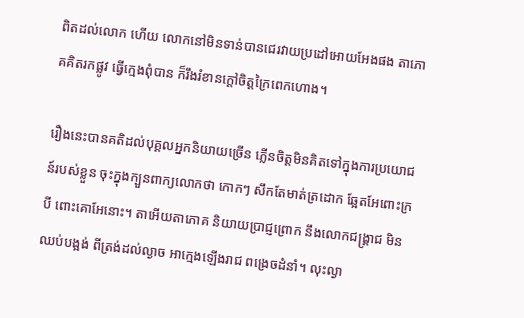ពិតដល់លោក ហើយ លោកនៅមិនទាន់បានជេរវាយប្រដៅអោយអែងផង តាភោគគិតរកផ្លូវ ធ្វើក្មេងពុំបាន ក៏រឹងរំខានក្ដៅចិត្ដក្រៃពេកហោង។

រឿងនេះបានគតិដល់បុគ្គលអ្នកនិយាយច្រើន ភ្លើនចិត្ដមិនគិតទៅក្នុងការប្រយោជន៍របស់ខ្លួន ចុះក្នុងក្បួនពាក្យលោកថា កោកៗ សឹកតែមាត់ត្រដោក ឆ្អែតអែពោះក្របី ពោះគោអែនោះ។ តាអើយតាភោគ និយាយប្រាជ្ញព្រោក នឹងលោកជង្រ្គាជ មិនឈប់បង្អង់ ពីត្រង់ដល់ល្ងាច អាក្មេងឡើងរាជ ពង្រេចដំនាំ។ លុះល្ងា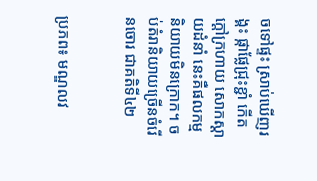ចទៅផ្ទះ ស្រាប់ឃើញរង្គះ ផ្កាផ្លែជ្រុះខ្ជាំ កើតក្ដៅក្រហាយ សោកស្ដាយដំនាំ នេះគឺផលកម្ម និយាយមិនក្រោក។ ចប់តំរានិយាយច្រើនចំរើនចោរ ជាគតិទី៤២


ប្រភព៖ មណ្ឌលវ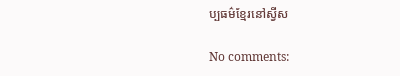ប្បធម៌ខ្មែរនៅស្វីស

No comments: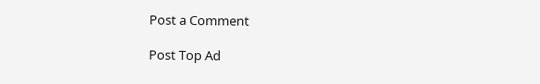Post a Comment

Post Top Ad